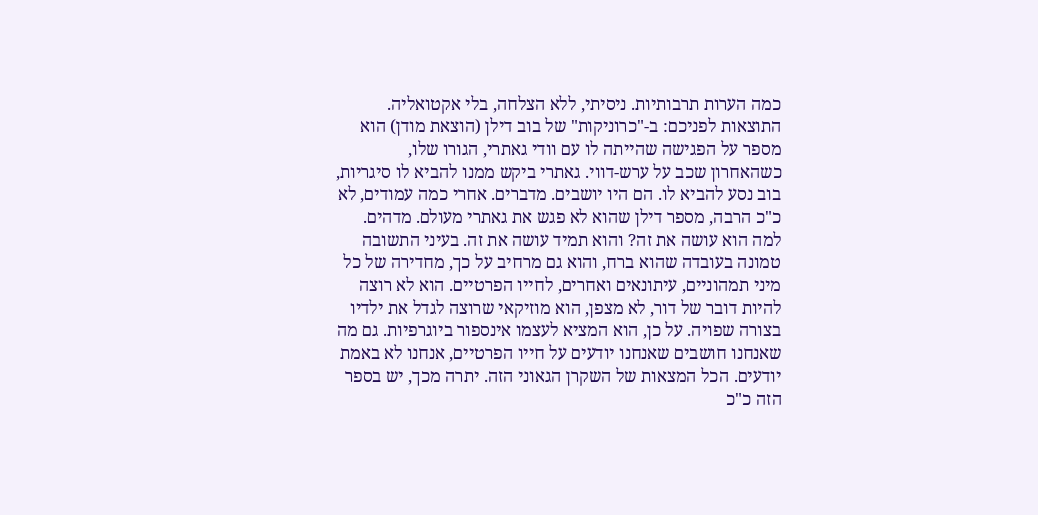כמה הערות תרבותיות. ניסיתי, ללא הצלחה, בלי אקטואליה. התוצאות לפניכם: ב-"כרוניקות" של בוב דילן (הוצאת מודן) הוא מספר על הפגישה שהייתה לו עם וודי גאתרי, הגורו שלו, כשהאחרון שכב על ערש-דווי. גאתרי ביקש ממנו להביא לו סיגריות, בוב נסע להביא לו. הם היו יושבים. מדברים. אחרי כמה עמודים, לא כ"כ הרבה, מספר דילן שהוא לא פגש את גאתרי מעולם. מדהים. למה הוא עושה את זה? והוא תמיד עושה את זה. בעיני התשובה טמונה בעובדה שהוא ברח, והוא גם מרחיב על כך, מחדירה של כל מיני תמהוניים, עיתונאים ואחרים, לחייו הפרטיים. הוא לא רוצה להיות דובר של דור, לא מצפן, הוא מוזיקאי שרוצה לגדל את ילדיו בצורה שפויה. על כן, הוא המציא לעצמו אינספור ביוגרפיות. גם מה שאנחנו חושבים שאנחנו יודעים על חייו הפרטיים, אנחנו לא באמת יודעים. הכל המצאות של השקרן הגאוני הזה. יתרה מכך, יש בספר הזה כ"כ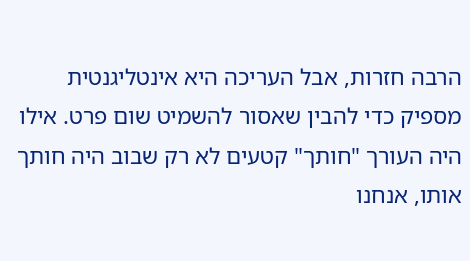הרבה חזרות, אבל העריכה היא אינטליגנטית מספיק כדי להבין שאסור להשמיט שום פרט. אילו היה העורך "חותך" קטעים לא רק שבוב היה חותך אותו, אנחנו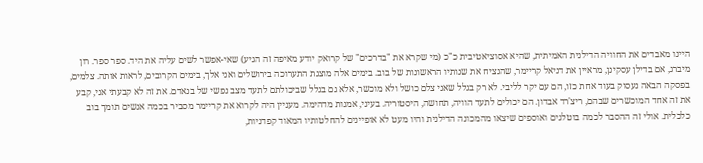היינו מאבדים את החוויה הדילנית האמיתית, שהיא אסוציאטיבית כ"כ (מי שקרא את "בדרכים" של קרואק יודע מאיפה זה הגיע) שאי-אפשר לשים עליה את היד. ספר ספר. רון מיברג, אם בדילן עסקינן, מראיין את דניאל קריימר, שהנציח את שנותיו הראשונות של בוב. בימים אלה מוצגת התערוכה בירושלים ואני אלך, בימים הקרובים, לראות אותה. צלמים, בפסקה הבאה נעסוק בעוד אחת כזו, הם עם יקר לליבי. לא רק בגלל שאני צלם כושל ולא מוכשר, אלא גם בגלל שביכולתם לתעד מצב נפשי של בנאדם. את זה לא קבעתי אני, קבע את זה אחד המוכשרים שבהם, ריצ'רד אבדון. הם יכולים לתעד הוויה, תחושה, היסטוריה. בעיני, אמנות מדהימה. מעניין היה לקרוא את קריימר מסביר בכמה אנשים תומך בוב כלכלית. אולי זה ההסבר לכמה בוטלגים ואוספים שיצאו מהמכונה הדילנית והיו מעט לא אופיינים להחלטותיו המאוד קפדניות,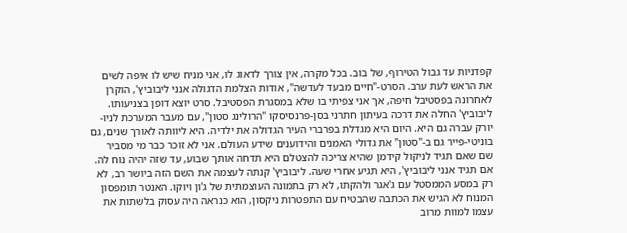קפדניות עד גבול הטירוף, של בוב. בכל מקרה, אין צורך לדאוג לו, אני מניח שיש לו איפה לשים את הראש לעת ערב. הסרט-"חיים מבעד לעדשה", אודות הצלמת הדגולה אנני ליבוביץ', הוקרן לאחרונה בפסטיבל חיפה, אך אני צפיתי בו שלא במסגרת הפסטיבל. סרט יוצא דופן בצניעותו. ליבוביץ' החלה את דרכה בעיתון חתרני בסן-פרנסיסקו "הרולינג סטון", עם מעבר המערכת לניו-יורק עברה גם היא. היום היא מגדלת בפרברי העיר הגדולה את ילדיה. היא ליוותה לאורך שנים, גם בוניטי-פייר גם ב-"סטון" את גדולי האמנים והידוענים שידע העולם. אני לא זוכר כבר מי מסביר שם שאם תגיד לניקול קידמן שהיא צריכה להצטלם היא תדחה אותך שבוע, עד שזה יהיה נוח לה. אם תגיד אנני ליבוביץ', היא תגיע אחרי שעה. ליבוביץ' קנתה לעצמה את השם הזה ביושר רב, לא רק במסע הממסטל עם ג'אגר ולהקתו, לא רק בתמונה העוצמתית של ג'ון ויוקו. האנטר תומפסון המנוח לא הגיש את הכתבה שהבטיח עם התפטרות ניקסון, הוא כנראה היה עסוק בלשתות את עצמו למוות מרוב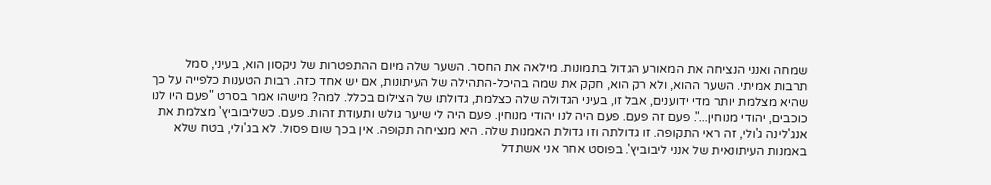שמחה ואנני הנציחה את המאורע הגדול בתמונות. מילאה את החסר. השער שלה מיום ההתפטרות של ניקסון הוא, בעיני, סמל תרבות אמיתי. השער ההוא, ולא רק הוא, חקק את שמה בהיכל-התהילה של העיתונות, אם יש אחד כזה. רבות הטענות כלפייה על כך שהיא מצלמת יותר מדי ידוענים, אבל זו, בעיני הגדולה שלה כצלמת, גדולתו של הצילום בכלל. למה? מישהו אמר בסרט "פעם היו לנו כוכבים, יהודי מנוחין...". פעם זה פעם. פעם היה לנו יהודי מנוחין. פעם היה לי שיער גולש ותעודת זהות. פעם. כשליבוביץ' מצלמת את אנג'לינה ג'ולי, זה ראי התקופה. זו גדולתה וזו גדולת האמנות שלה. היא מנציחה תקופה. אין בכך שום פסול. לא בג'ולי, בטח שלא באמנות העיתונאית של אנני ליבוביץ'. בפוסט אחר אני אשתדל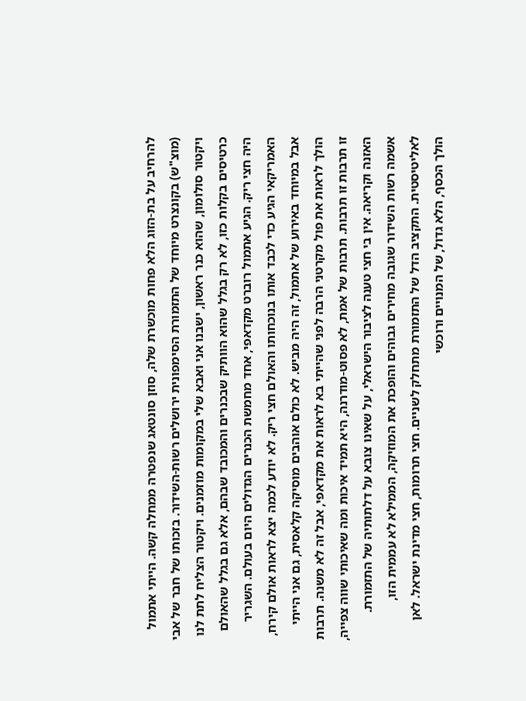להרחיב על בת-הזוג הלא פחות מוכשרת שלה, סוזן סונטאג שנפטרה ממחלה קשה. הייתי אתמול (מוצ"ש) בקונצרט מיוחד של התזמורת הסימפונית ירושלים רשות-השידור. בזכותו של חבר של אבי ויקטור סולומון, שהוא כנר ראשון, ישבנו אני ואבא שלי במקומות מוזמנים. ויקטור הצליח לתת לנו כרטיסים בקלות כזו, לא רק בגלל שהוא הוותיק שבכנרים והמכובד שבהם, אלא גם בגלל שהאולם היה חצי ריק. הגיע אתמול רוברט מקדאפי, אחד מחמשת הכנרים הגדולים היום בעולם. השגריר האמריקאי הגיע כדי לכבד אותו בנוכחותו והאולם חצי ריק. לא יודע לכמה יצא לראות אולם קירח, אבל במיוחד באירוע של אתמול, זה היה מביש. לא כולם אוהבים מוסיקה קלאסית, גם אני הייתי הולך לראות את פול מקרטני הרבה לפני שהייתי בא לראות את מקדאפי, אבל זה לא משנה. תרבות זו תרבות זו תרבות. תרבות של אמת, לא פסוט-מודרנה, היא תמיד איכות ומה שאיכותי שווה צפייה, האזנה וקריאה. אין בי חצי טענה לציבור הישראלי, על שאינו צובא על דלתותיה של התזמורת. אשמה רשות השידור שגובה מחירים גבוהים והופכת את המוזיקה, הממילא לא עממית הזו, לאליטיסטית. התקציב הדל של התזמורת מתחלק לשניים. חצי תרומות, חצי מדינת ישראל. לאן הולך הכסף, הלא גדול, של המנויים ורוכשי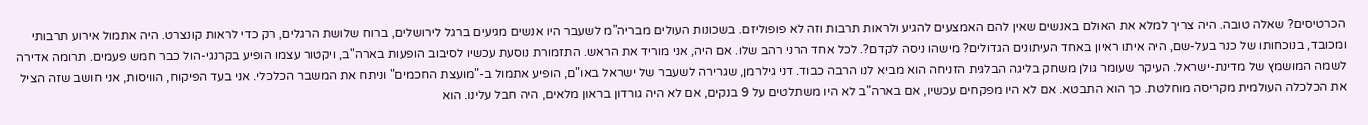הכרטיסים? שאלה טובה. היה צריך למלא את האולם באנשים שאין להם האמצעים להגיע ולראות תרבות וזה לא פופוליזם. בשכונות העולים מבריה"מ לשעבר היו אנשים מגיעים ברגל לירושלים, ברוח שלושת הרגלים, רק כדי לראות קונצרט. היה אתמול אירוע תרבותי ומכובד, בנוכחותו של כנר בעל-שם, היה איתו ראיון באחד העיתונים הגדולים? מישהו ניסה לקדם?. לכל אחד הרני רהב שלו. אם היה, אני מוריד את הראש. התזמורת נוסעת עכשיו לסיבוב הופעות בארה"ב, ויקטור עצמו הופיע בקרנגי-הול כבר חמש פעמים. תרומה אדירה לשמה המושמץ של מדינת-ישראל. העיקר שעומר גולן משחק בליגה הבלגית הזניחה הוא מביא לנו הרבה כבוד. דני גילרמן, שגרירה לשעבר של ישראל באו"ם, הופיע אתמול ב-"מועצת החכמים" וניתח את המשבר הכלכלי. אני בעד הפיקוח, הוויסות, אני חושב שזה הציל את הכלכלה העולמית מקריסה מוחלטת. כך הוא התבטא. אם לא היו מפקחים עכשיו, אם בארה"ב לא היו משתלטים על 9 בנקים, אם לא היה גורדון בראון מלאים, היה חבל עלינו. הוא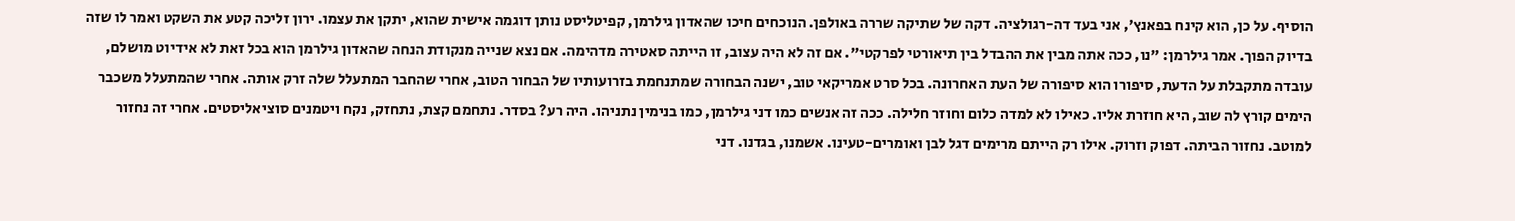הוסיף. על כן, הוא קינח בפאנץ', אני בעד דה-רגולציה. דקה של שתיקה שררה באולפן. הנוכחים חיכו שהאדון גילרמן, קפיטליסט נותן דוגמה אישית שהוא, יתקן את עצמו. ירון זליכה קטע את השקט ואמר לו שזה בדיוק הפוך. אמר גילרמן: "נו, ככה אתה מבין את ההבדל בין תיאורטי לפרקטי". אם זה לא היה עצוב, זו הייתה סאטירה מדהימה. אם נצא שנייה מנקודת הנחה שהאדון גילרמן הוא בכל זאת לא אידיוט מושלם, עובדה מתקבלת על הדעת, סיפורו הוא סיפורה של העת האחרונה. בכל סרט אמריקאי טוב, ישנה הבחורה שמתנחמת בזרועותיו של הבחור הטוב, אחרי שהחבר המתעלל שלה זרק אותה. אחרי שהמתעלל משכבר הימים קורץ לה שוב, היא חוזרת אליו. כאילו לא למדה כלום וחוזר חלילה. ככה זה אנשים כמו דני גילרמן, כמו בנימין נתניהו. היה רע? בסדר. נתחמם קצת, נתחזק, נקח ויטמנים סוציאליסטים. אחרי זה נחזור למוטב. נחזור הביתה. דפוק וזרוק. אילו רק הייתם מרימים דגל לבן ואומרים-טעינו. אשמנו, בגדנו. דני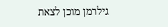גילרמן מוכן לצאת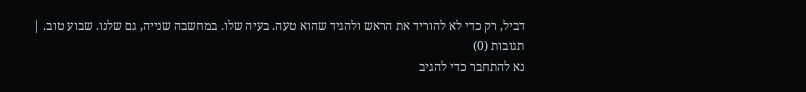דביל, רק כדי לא להוריד את הראש ולהגיד שהוא טעה. בעיה שלו. במחשבה שנייה, גם שלנו. שבוע טוב. |
תגובות (0)
נא להתחבר כדי להגיב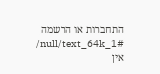התחברות או הרשמה
/null/text_64k_1#
אין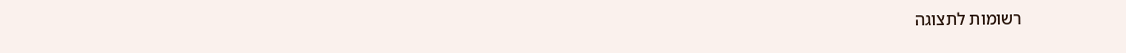רשומות לתצוגה